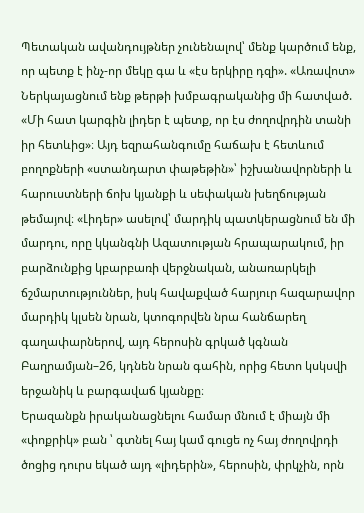Պետական ավանդույթներ չունենալով՝ մենք կարծում ենք, որ պետք է ինչ-որ մեկը գա և «էս երկիրը դզի». «Առավոտ»
Ներկայացնում ենք թերթի խմբագրականից մի հատված.
«Մի հատ կարգին լիդեր է պետք, որ էս ժողովրդին տանի իր հետևից»։ Այդ եզրահանգումը հաճախ է հետևում բողոքների «ստանդարտ փաթեթին»՝ իշխանավորների և հարուստների ճոխ կյանքի և սեփական խեղճության թեմայով։ «Լիդեր» ասելով՝ մարդիկ պատկերացնում են մի մարդու, որը կկանգնի Ազատության հրապարակում, իր բարձունքից կբարբառի վերջնական, անառարկելի ճշմարտություններ, իսկ հավաքված հարյուր հազարավոր մարդիկ կլսեն նրան, կտոգորվեն նրա հանճարեղ գաղափարներով, այդ հերոսին գրկած կգնան Բաղրամյան–26, կդնեն նրան գահին, որից հետո կսկսվի երջանիկ և բարգավաճ կյանքը։
Երազանքն իրականացնելու համար մնում է միայն մի «փոքրիկ» բան ՝ գտնել հայ կամ գուցե ոչ հայ ժողովրդի ծոցից դուրս եկած այդ «լիդերին», հերոսին, փրկչին, որն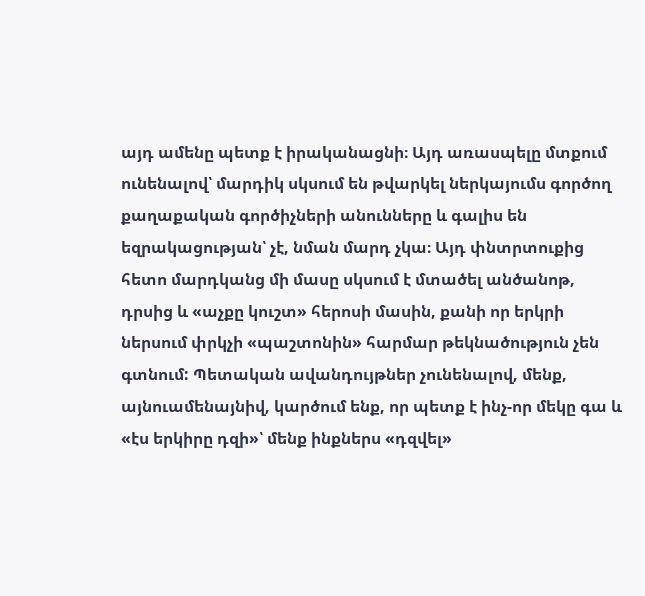այդ ամենը պետք է իրականացնի։ Այդ առասպելը մտքում ունենալով՝ մարդիկ սկսում են թվարկել ներկայումս գործող քաղաքական գործիչների անունները և գալիս են եզրակացության՝ չէ, նման մարդ չկա։ Այդ փնտրտուքից հետո մարդկանց մի մասը սկսում է մտածել անծանոթ, դրսից և «աչքը կուշտ» հերոսի մասին, քանի որ երկրի ներսում փրկչի «պաշտոնին» հարմար թեկնածություն չեն գտնում: Պետական ավանդույթներ չունենալով, մենք, այնուամենայնիվ, կարծում ենք, որ պետք է ինչ-որ մեկը գա և «էս երկիրը դզի»՝ մենք ինքներս «դզվել»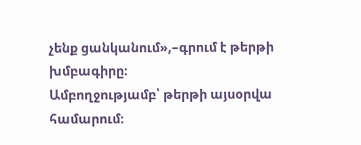չենք ցանկանում»,–գրում է թերթի խմբագիրը։
Ամբողջությամբ՝ թերթի այսօրվա համարում։